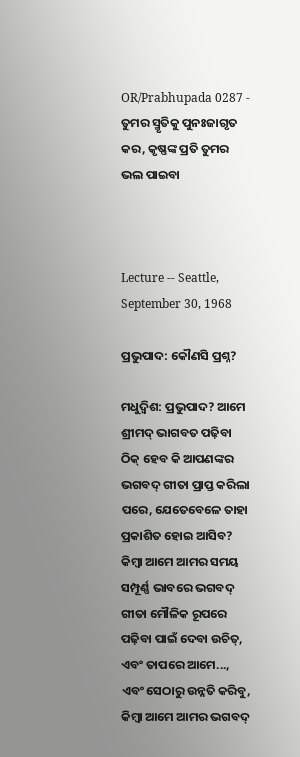OR/Prabhupada 0287 - ତୁମର ସ୍ମୃତିକୁ ପୁନଃଜାଗୃତ କର, କୃଷ୍ଣଙ୍କ ପ୍ରତି ତୁମର ଭଲ ପାଇବା



Lecture -- Seattle, September 30, 1968

ପ୍ରଭୁପାଦ: କୌଣସି ପ୍ରଶ୍ନ?

ମଧୁଦ୍ଵିଶ: ପ୍ରଭୁପାଦ? ଆମେ ଶ୍ରୀମଦ୍ ଭାଗବତ ପଢ଼ିବା ଠିକ୍ ହେବ କି ଆପଣଙ୍କର ଭଗବଦ୍ ଗୀତା ପ୍ରାପ୍ତ କରିଲା ପରେ, ଯେତେବେଳେ ତାହା ପ୍ରକାଶିତ ହୋଇ ଆସିବ? କିମ୍ଵା ଆମେ ଆମର ସମୟ ସମ୍ପୂର୍ଣ୍ଣ ଭାବରେ ଭଗବଦ୍ ଗୀତା ମୌଳିକ ରୂପରେ ପଢ଼ିବା ପାଇଁ ଦେବା ଉଚିତ୍, ଏବଂ ତାପରେ ଆମେ..., ଏବଂ ସେଠାରୁ ଉନ୍ନତି କରିବୁ, କିମ୍ଵା ଆମେ ଆମର ଭଗବଦ୍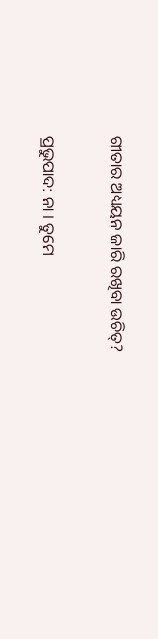ଗୀତାର ଅଧ୍ୟୟନ ଜାରି ରଖିବା ଉଚିତ୍?

ପ୍ରଭୁପାଦ: ନା । ତୁମେ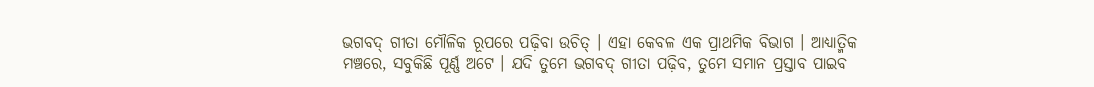ଭଗବଦ୍ ଗୀତା ମୌଳିକ ରୂପରେ ପଢ଼ିବା ଉଚିତ୍ । ଏହା କେବଳ ଏକ ପ୍ରାଥମିକ ବିଭାଗ । ଆଧ୍ୟାତ୍ମିକ ମଞ୍ଚରେ, ସବୁକିଛି ପୂର୍ଣ୍ଣ ଅଟେ । ଯଦି ତୁମେ ଭଗବଦ୍ ଗୀତା ପଢ଼ିବ, ତୁମେ ସମାନ ପ୍ରସ୍ତାବ ପାଇବ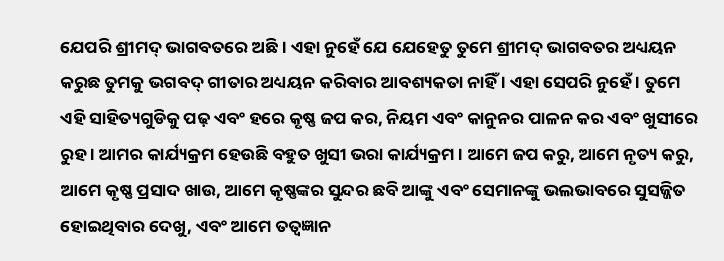ଯେପରି ଶ୍ରୀମଦ୍ ଭାଗବତରେ ଅଛି । ଏହା ନୁହେଁ ଯେ ଯେହେତୁ ତୁମେ ଶ୍ରୀମଦ୍ ଭାଗବତର ଅଧ୍ୟୟନ କରୁଛ ତୁମକୁ ଭଗବଦ୍ ଗୀତାର ଅଧ୍ୟୟନ କରିବାର ଆବଶ୍ୟକତା ନାହିଁ । ଏହା ସେପରି ନୁହେଁ । ତୁମେ ଏହି ସାହିତ୍ୟଗୁଡିକୁ ପଢ଼ ଏବଂ ହରେ କୃଷ୍ଣ ଜପ କର, ନିୟମ ଏବଂ କାନୁନର ପାଳନ କର ଏବଂ ଖୁସୀରେ ରୁହ । ଆମର କାର୍ଯ୍ୟକ୍ରମ ହେଉଛି ବହୁତ ଖୁସୀ ଭରା କାର୍ଯ୍ୟକ୍ରମ । ଆମେ ଜପ କରୁ, ଆମେ ନୃତ୍ୟ କରୁ, ଆମେ କୃଷ୍ଣ ପ୍ରସାଦ ଖାଉ, ଆମେ କୃଷ୍ଣଙ୍କର ସୁନ୍ଦର ଛବି ଆଙ୍କୁ ଏବଂ ସେମାନଙ୍କୁ ଭଲଭାବରେ ସୁସଜ୍ଜିତ ହୋଇଥିବାର ଦେଖୁ, ଏବଂ ଆମେ ତତ୍ଵଜ୍ଞାନ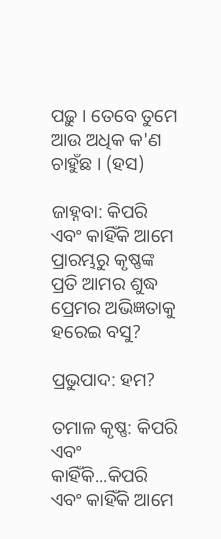ପଢ଼ୁ । ତେବେ ତୁମେ ଆଉ ଅଧିକ କ'ଣ ଚାହୁଁଛ । (ହସ)

ଜାହ୍ନବା: କିପରି ଏବଂ କାହିଁକି ଆମେ ପ୍ରାରମ୍ଭରୁ କୃଷ୍ଣଙ୍କ ପ୍ରତି ଆମର ଶୁଦ୍ଧ ପ୍ରେମର ଅଭିଜ୍ଞତାକୁ ହରେଇ ବସୁ?

ପ୍ରଭୁପାଦ: ହମ?

ତମାଳ କୃଷ୍ଣ: କିପରି ଏବଂ କାହିଁକି...କିପରି ଏବଂ କାହିଁକି ଆମେ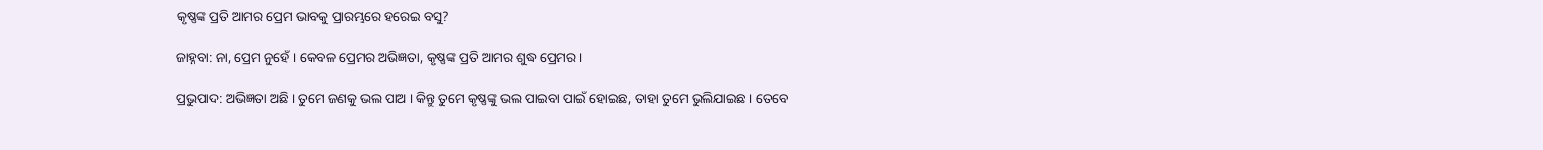କୃଷ୍ଣଙ୍କ ପ୍ରତି ଆମର ପ୍ରେମ ଭାବକୁ ପ୍ରାରମ୍ଭରେ ହରେଇ ବସୁ?

ଜାହ୍ନବା: ନା, ପ୍ରେମ ନୁହେଁ । କେବଳ ପ୍ରେମର ଅଭିଜ୍ଞତା, କୃଷ୍ଣଙ୍କ ପ୍ରତି ଆମର ଶୁଦ୍ଧ ପ୍ରେମର ।

ପ୍ରଭୁପାଦ: ଅଭିଜ୍ଞତା ଅଛି । ତୁମେ ଜଣକୁ ଭଲ ପାଅ । କିନ୍ତୁ ତୁମେ କୃଷ୍ଣଙ୍କୁ ଭଲ ପାଇବା ପାଇଁ ହୋଇଛ, ତାହା ତୁମେ ଭୁଲିଯାଇଛ । ତେବେ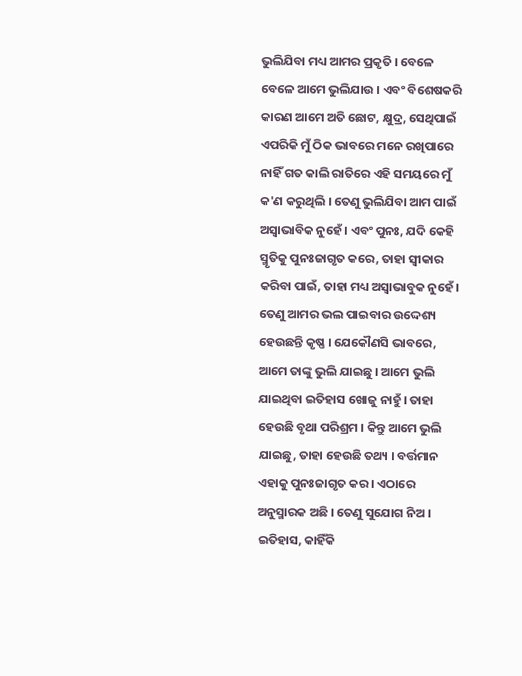ଭୁଲିଯିବା ମଧ୍ୟ ଆମର ପ୍ରକୃତି । ବେଳେ ବେଳେ ଆମେ ଭୁଲିଯାଉ । ଏବଂ ବିଶେଷକରି କାରଣ ଆମେ ଅତି ଛୋଟ, କ୍ଷୁଦ୍ର, ସେଥିପାଇଁ ଏପରିକି ମୁଁ ଠିକ ଭାବରେ ମନେ ରଖିପାରେ ନାହିଁ ଗତ କାଲି ରାତିରେ ଏହି ସମୟରେ ମୁଁ କ'ଣ କରୁଥିଲି । ତେଣୁ ଭୁଲିଯିବା ଆମ ପାଇଁ ଅସ୍ଵାଭାବିକ ନୁହେଁ । ଏବଂ ପୁନଃ, ଯଦି କେହି ସ୍ମୃତିକୁ ପୁନଃଜାଗୃତ କରେ, ତାହା ସ୍ଵୀକାର କରିବା ପାଇଁ, ତାହା ମଧ୍ୟ ଅସ୍ଵାଭାବୁକ ନୁହେଁ । ତେଣୁ ଆମର ଭଲ ପାଇବାର ଉଦ୍ଦେଶ୍ୟ ହେଉଛନ୍ତି କୃଷ୍ଣ । ଯେକୌଣସି ଭାବରେ, ଆମେ ତାଙ୍କୁ ଭୁଲି ଯାଇଛୁ । ଆମେ ଭୁଲି ଯାଇଥିବା ଇତିହାସ ଖୋଜୁ ନାହୁଁ । ତାହା ହେଉଛି ବୃଥା ପରିଶ୍ରମ । କିନ୍ତୁ ଆମେ ଭୁଲି ଯାଇଛୁ, ତାହା ହେଉଛି ତଥ୍ୟ । ବର୍ତ୍ତମାନ ଏହାକୁ ପୁନଃଜାଗୃତ କର । ଏଠାରେ ଅନୁସ୍ମାରକ ଅଛି । ତେଣୁ ସୁଯୋଗ ନିଅ । ଇତିହାସ, କାହିଁକି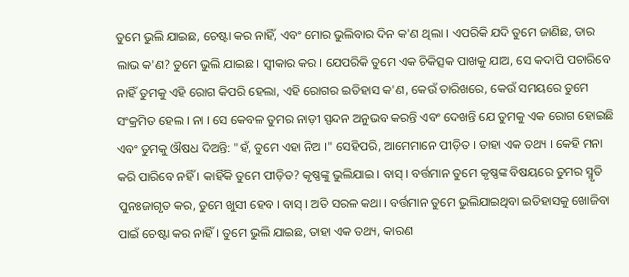ତୁମେ ଭୁଲି ଯାଇଛ, ଚେଷ୍ଟା କର ନାହିଁ, ଏବଂ ମୋର ଭୁଲିବାର ଦିନ କ'ଣ ଥିଲା । ଏପରିକି ଯଦି ତୁମେ ଜାଣିଛ, ତାର ଲାଭ କ'ଣ? ତୁମେ ଭୁଲି ଯାଇଛ । ସ୍ଵୀକାର କର । ଯେପରିକି ତୁମେ ଏକ ଚିକିତ୍ସକ ପାଖକୁ ଯାଅ, ସେ କଦାପି ପଚାରିବେ ନାହିଁ ତୁମକୁ ଏହି ରୋଗ କିପରି ହେଲା, ଏହି ରୋଗର ଇତିହାସ କ'ଣ, କେଉଁ ତାରିଖରେ, କେଉଁ ସମୟରେ ତୁମେ ସଂକ୍ରମିତ ହେଲ । ନା । ସେ କେବଳ ତୁମର ନାଡ଼ୀ ସ୍ପନ୍ଦନ ଅନୁଭବ କରନ୍ତି ଏବଂ ଦେଖନ୍ତି ଯେ ତୁମକୁ ଏକ ରୋଗ ହୋଇଛି ଏବଂ ତୁମକୁ ଔଷଧ ଦିଅନ୍ତି: "ହଁ, ତୁମେ ଏହା ନିଅ ।" ସେହିପରି, ଆମେମାନେ ପୀଡ଼ିତ । ତାହା ଏକ ତଥ୍ୟ । କେହି ମନା କରି ପାରିବେ ନହିଁ । କାହିଁକି ତୁମେ ପୀଡ଼ିତ? କୃଷ୍ଣଙ୍କୁ ଭୁଲିଯାଇ । ବାସ୍ । ବର୍ତ୍ତମାନ ତୁମେ କୃଷ୍ଣଙ୍କ ବିଷୟରେ ତୁମର ସ୍ମୃତି ପୁନଃଜାଗୃତ କର, ତୁମେ ଖୁସୀ ହେବ । ବାସ୍ । ଅତି ସରଳ କଥା । ବର୍ତ୍ତମାନ ତୁମେ ଭୁଲିଯାଇଥିବା ଇତିହାସକୁ ଖୋଜିବା ପାଇଁ ଚେଷ୍ଟା କର ନାହିଁ । ତୁମେ ଭୁଲି ଯାଇଛ, ତାହା ଏକ ତଥ୍ୟ, କାରଣ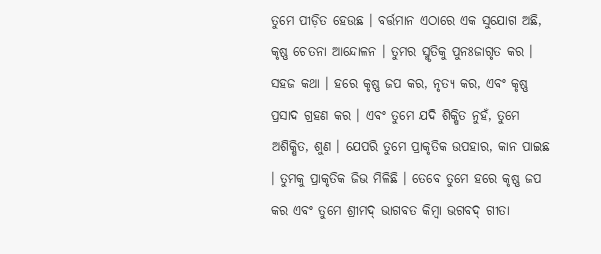ତୁମେ ପୀଡ଼ିତ ହେଉଛ । ବର୍ତ୍ତମାନ ଏଠାରେ ଏକ ସୁଯୋଗ ଅଛି, କୃଷ୍ଣ ଚେତନା ଆନ୍ଦୋଳନ । ତୁମର ସ୍ମୃତିକୁ ପୁନଃଜାଗୃତ କର । ସହଜ କଥା । ହରେ କୃଷ୍ଣ ଜପ କର, ନୃତ୍ୟ କର, ଏବଂ କୃଷ୍ଣ ପ୍ରସାଦ ଗ୍ରହଣ କର । ଏବଂ ତୁମେ ଯଦି ଶିକ୍ଷିତ ନୁହଁ, ତୁମେ ଅଶିକ୍ଷିତ, ଶୁଣ । ଯେପରି ତୁମେ ପ୍ରାକୃତିକ ଉପହାର, କାନ ପାଇଛ । ତୁମକୁ ପ୍ରାକୃତିକ ଜିଭ ମିଳିଛି । ତେବେ ତୁମେ ହରେ କୃଷ୍ଣ ଜପ କର ଏବଂ ତୁମେ ଶ୍ରୀମଦ୍ ଭାଗବତ କିମ୍ଵା ଭଗବଦ୍ ଗୀତା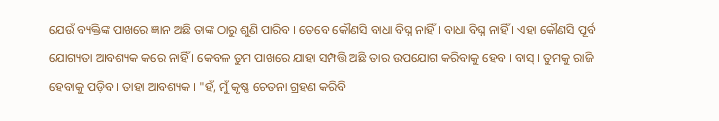ଯେଉଁ ବ୍ୟକ୍ତିଙ୍କ ପାଖରେ ଜ୍ଞାନ ଅଛି ତାଙ୍କ ଠାରୁ ଶୁଣି ପାରିବ । ତେବେ କୌଣସି ବାଧା ବିଘ୍ନ ନାହିଁ । ବାଧା ବିଘ୍ନ ନାହିଁ । ଏହା କୌଣସି ପୂର୍ବ ଯୋଗ୍ୟତା ଆବଶ୍ୟକ କରେ ନାହିଁ । କେବଳ ତୁମ ପାଖରେ ଯାହା ସମ୍ପତ୍ତି ଅଛି ତାର ଉପଯୋଗ କରିବାକୁ ହେବ । ବାସ୍ । ତୁମକୁ ରାଜି ହେବାକୁ ପଡ଼ିବ । ତାହା ଆବଶ୍ୟକ । "ହଁ, ମୁଁ କୃଷ୍ଣ ଚେତନା ଗ୍ରହଣ କରିବି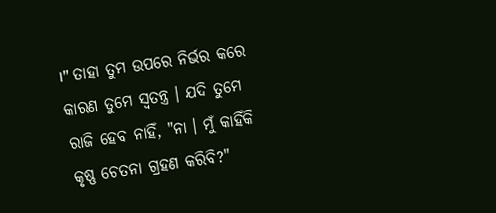।" ତାହା ତୁମ ଉପରେ ନିର୍ଭର କରେ କାରଣ ତୁମେ ସ୍ଵତନ୍ତ୍ର । ଯଦି ତୁମେ ରାଜି ହେବ ନାହିଁ, "ନା । ମୁଁ କାହିଁକି କୃଷ୍ଣ ଚେତନା ଗ୍ରହଣ କରିବି?"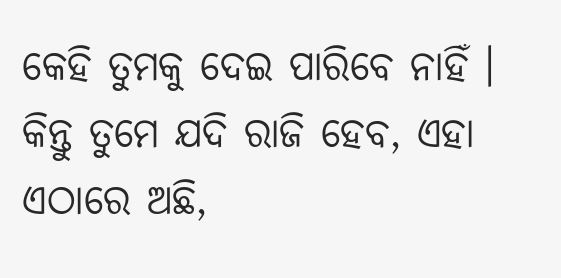କେହି ତୁମକୁ ଦେଇ ପାରିବେ ନାହିଁ । କିନ୍ତୁ ତୁମେ ଯଦି ରାଜି ହେବ, ଏହା ଏଠାରେ ଅଛି,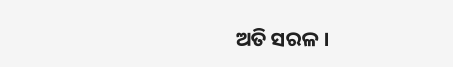ଅତି ସରଳ ।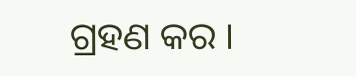ଗ୍ରହଣ କର ।